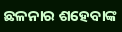ଛଳନାର ଶହେବାଙ୍କ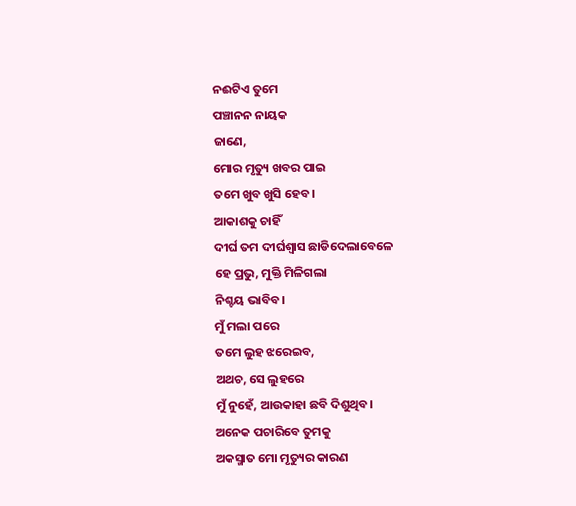ନଈଟିଏ ତୁମେ
ପଞ୍ଚାନନ ନାୟକ
ଜାଣେ,
ମୋର ମୃତ୍ୟୁ ଖବର ପାଇ
ତମେ ଖୁବ ଖୁସି ହେବ।
ଆକାଶକୁ ଚାହିଁ
ଦୀର୍ଘ ତମ ଦୀର୍ଘଶ୍ଵାସ ଛାଡିଦେଲାବେଳେ
ହେ ପ୍ରଭୁ, ମୁକ୍ତି ମିଳିଗଲା
ନିଶ୍ଚୟ ଭାବିବ।
ମୁଁ ମଲା ପରେ
ତମେ ଲୁହ ଝରେଇବ,
ଅଥଚ, ସେ ଲୁହରେ
ମୁଁ ନୁହେଁ, ଆଉକାହା ଛବି ଦିଶୁଥିବ।
ଅନେକ ପଚାରିବେ ତୁମକୁ
ଅକସ୍ମାତ ମୋ ମୃତ୍ୟୁର କାରଣ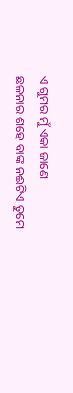ଏ ଗୁମର ମୁଁ ଏକା ଜାଣେ
ଛଳନାର ଶହେ ବାଙ୍କ ନଈଟିଏ ତୁମେ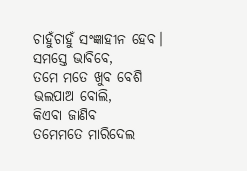ଚାହୁଁଚାହୁଁ ସଂଜ୍ଞାହୀନ ହେବ।
ସମସ୍ତେ ଭାବିବେ,
ତମେ ମତେ ଖୁବ ବେଶି
ଭଲପାଅ ବୋଲି,
କିଏବା ଜାଣିବ
ତମେମତେ ମାରିଦେଲ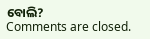ବୋଲି?
Comments are closed.